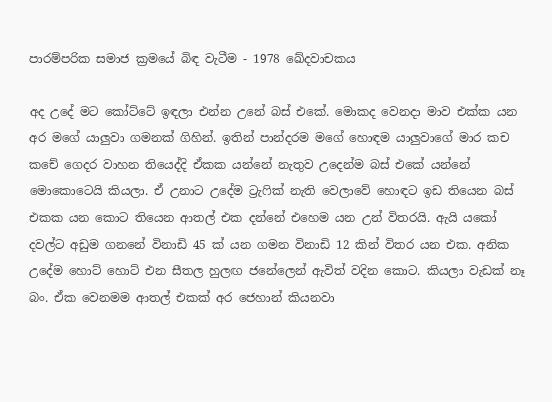පාරම්පරික සමාජ ක්‍රමයේ බිඳ වැටීම - 1978 ඛේදවාචකය

අද උදේ මට කෝට්ටේ ඉඳලා එන්න උනේ බස් එකේ. මොකද වෙනදා මාව එක්ක යන අර මගේ යාලුවා ගමනක් ගිහින්. ඉතින් පාන්දරම මගේ හොඳම යාලුවාගේ මාර කච කචේ ගෙදර වාහන තියෙද්දි ඒකක යන්නේ නැතුව උදෙන්ම බස් එකේ යන්නේ මොකොටෙයි කියලා. ඒ උනාට උදේම ට්‍රැෆික් නැති වෙලාවේ හොඳට ඉඩ තියෙන බස් එකක යන කොට තියෙන ආතල් එක දන්නේ එහෙම යන උන් විතරයි. ඇයි යකෝ දවල්ට අඩුම ගනනේ විනාඩි 45 ක් යන ගමන විනාඩි 12 කින් විතර යන එක. අනික උදේම හොට් හොට් එන සීතල හුලඟ ජනේලෙන් ඇවිත් වදින කොට. කියලා වැඩක් නෑ බං. ඒක වෙනමම ආතල් එකක් අර ජෙහාන් කියනවා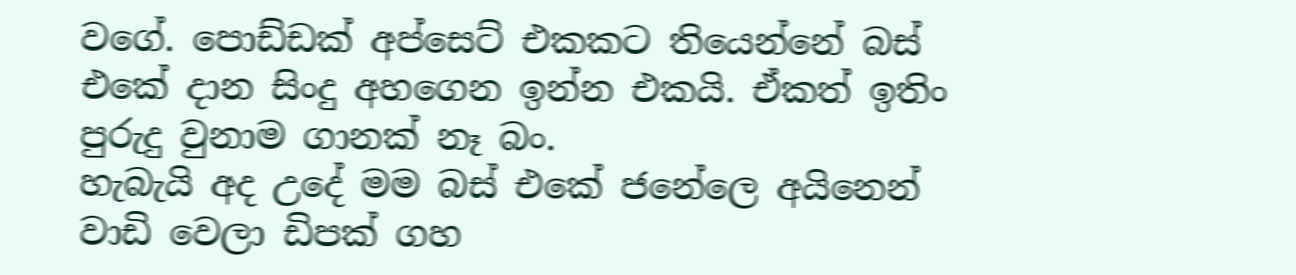වගේ. පොඩ්ඩක් අප්සෙට් එකකට තියෙන්නේ බස් එකේ දාන සිංදු අහගෙන ඉන්න එකයි. ඒකත් ඉතිං පුරුදු වුනාම ගානක් නෑ බං.
හැබැයි අද උදේ මම බස් එකේ ජනේලෙ අයිනෙන් වාඩි වෙලා ඩිපක් ගහ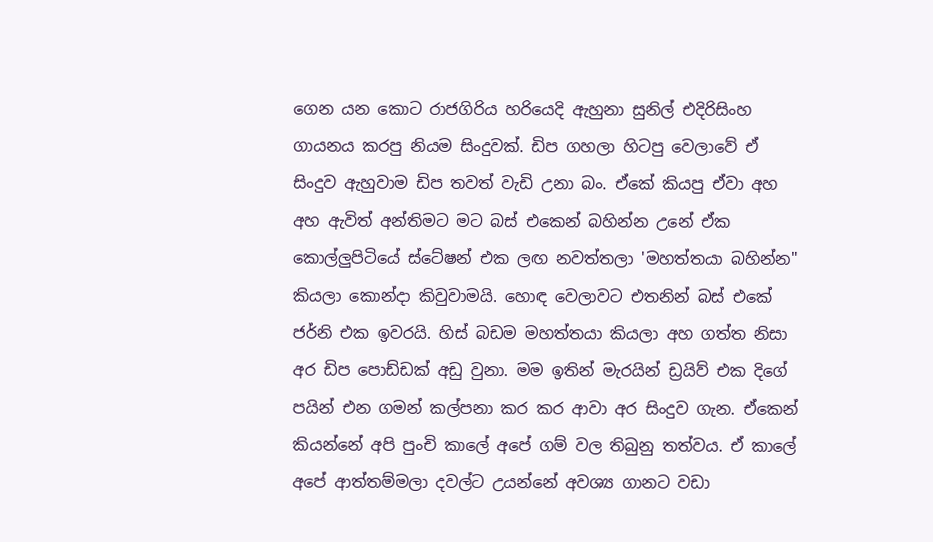ගෙන යන කොට රාජගිරිය හරියෙදි ඇහුනා සුනිල් එදිරිසිංහ ගායනය කරපු නියම සිංදුවක්. ඩිප ගහලා හිටපු වෙලාවේ ඒ සිංදුව ඇහුවාම ඩිප තවත් වැඩි උනා බං. ඒකේ කියපු ඒවා අහ අහ ඇවිත් අන්තිමට මට බස් එකෙන් බහින්න උනේ ඒක කොල්ලුපිටියේ ස්ටේෂන් එක ලඟ නවත්තලා 'මහත්තයා බහින්න" කියලා කොන්දා කිවුවාමයි. හොඳ වෙලාවට එතනින් බස් එකේ ජර්නි එක ඉවරයි. හිස් බඩම මහත්තයා කියලා අහ ගත්ත නිසා අර ඩිප පොඩ්ඩක් අඩු වුනා. මම ඉතින් මැරයින් ඩ්‍රයිව් එක දිගේ පයින් එන ගමන් කල්පනා කර කර ආවා අර සිංදුව ගැන. ඒකෙන් කියන්නේ අපි පුංචි කාලේ අපේ ගම් වල තිබුනු තත්වය. ඒ කාලේ අපේ ආත්තම්මලා දවල්ට උයන්නේ අවශ්‍ය ගානට වඩා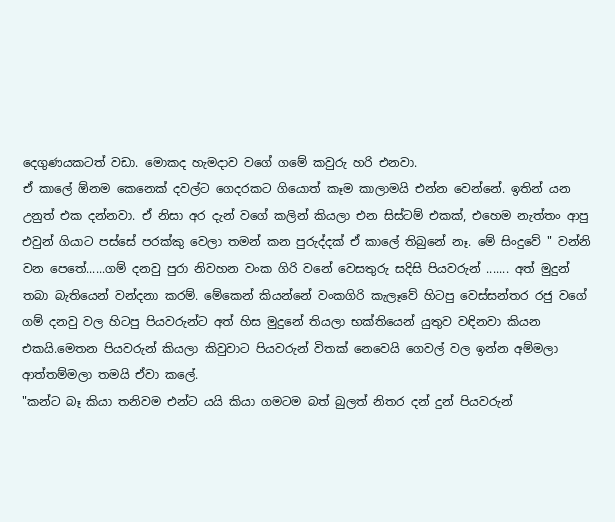දෙගුණයකටත් වඩා. මොකද හැමදාව වගේ ගමේ කවුරු හරි එනවා.
ඒ කාලේ ඕනම කෙනෙක් දවල්ට ගෙදරකට ගියොත් කෑම කාලාමයි එන්න වෙන්නේ. ඉතින් යන උනුත් එක දන්නවා. ඒ නිසා අර දැන් වගේ කලින් කියලා එන සිස්ටම් එකක්, එහෙම නැත්තං ආපු එවුන් ගියාට පස්සේ පරක්කු වෙලා තමන් කන පුරුද්දක් ඒ කාලේ තිබුනේ නෑ. මේ සිංදුවේ " වන්නි වන පෙතේ......ගම් දනවු පුරා නිවහන වංක ගිරි වනේ වෙසතුරු සදිසි පියවරුන් ....... අත් මුදුන් තබා බැතියෙන් වන්දනා කරම්. මේකෙන් කියන්නේ වංකගිරි කැලෑවේ හිටපු වෙස්සන්තර රජු වගේ ගම් දනවු වල හිටපු පියවරුන්ට අත් හිස මුදුනේ තියලා භක්තියෙන් යුතුව වඳිනවා කියන එකයි.මෙතන පියවරුන් කියලා කිවුවාට පියවරුන් විතක් නෙවෙයි ගෙවල් වල ඉන්න අම්මලා ආත්තම්මලා තමයි ඒවා කලේ.
"කන්ට බෑ කියා තනිවම එන්ට යයි කියා ගමටම බත් බුලත් නිතර දන් දුන් පියවරුන්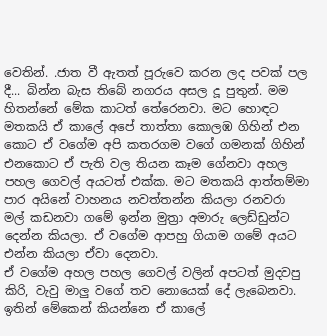වෙතින්. .ජාත වී ඇතත් පූරුවෙ කරන ලද පවක් පල දී... බින්න බැස තිබේ නගරය අසල දූ පුතුන්. මම හිතන්නේ මේක කාටත් තේරෙනවා. මට හොඳට මතකයි ඒ කාලේ අපේ තාත්තා කොලඹ ගිහින් එන කොට ඒ වගේම අපි කතරගම වගේ ගමනක් ගිහින් එනකොට ඒ පැති වල තියන කෑම ගේනවා අහල පහල ගෙවල් අයටත් එක්ක. මට මතකයි ආත්තම්මා පාර අයිනේ වාහනය නවත්තන්න කියලා රනවරා මල් කඩනවා ගමේ ඉන්න මුත්‍රා අමාරු ලෙඩ්ඩුන්ට දෙන්න කියලා. ඒ වගේම ආපහු ගියාම ගමේ අයට එන්න කියලා ඒවා දෙනවා.
ඒ වගේම අහල පහල ගෙවල් වලින් අපටත් මුදවපු කිරි, වැවු මාලු වගේ තව නොයෙක් දේ ලැබෙනවා. ඉතින් මේකෙන් කියන්නෙ ඒ කාලේ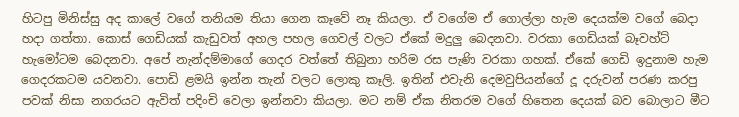හිටපු මිනිස්සු අද කාලේ වගේ තනියම තියා ගෙන කෑවේ නෑ කියලා. ඒ වගේම ඒ ගොල්ලා හැම දෙයක්ම වගේ බෙදා හදා ගත්තා. කොස් ගෙඩියක් කැඩුවත් අහල පහල ගෙවල් වලට ඒකේ මදුලු බෙදනවා. වරකා ගෙඩියක් බෑවහ්ට් හැමෝටම බෙදනවා. අපේ නැන්දම්මාගේ ගෙදර වත්තේ තිබුනා හරිම රස පැණි වරකා ගහක්. ඒකේ ගෙඩි ඉදුනාම හැම ගෙදරකටම යවනවා. පොඩි ළමයි ඉන්න තැන් වලට ලොකු කෑලි. ඉතින් එවැනි දෙමවුපියන්ගේ දූ දරුවන් පරණ කරපු පවක් නිසා නගරයට ඇවිත් පදිංචි වෙලා ඉන්නවා කියලා. මට නම් ඒක නිතරම වගේ හිතෙන දෙයක් බව බොලාට මීට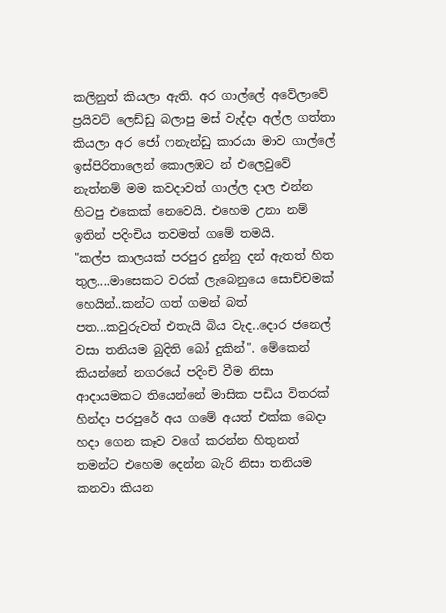කලිනුත් කියලා ඇති. අර ගාල්ලේ අවේලාවේ ප්‍රයිවට් ලෙඩ්ඩු බලාපු මස් වැද්දා අල්ල ගත්තා කියලා අර ජෝ ෆනැන්ඩු කාරයා මාව ගාල්ලේ ඉස්පිරිතාලෙන් කොලඹට න් එලෙවුවේ නැත්නම් මම කවදාවත් ගාල්ල දාල එන්න හිටපු එකෙක් නෙවෙයි. එහෙම උනා නම් ඉතින් පදිංචිය තවමත් ගමේ තමයි.
"කල්ප කාලයක් පරපුර දුන්නු දන් ඇතත් හිත තුල....මාසෙකට වරක් ලැබෙනුයෙ සොච්චමක් හෙයින්..කන්ට ගත් ගමන් බත් පත...කවුරුවත් එතැයි බිය වැද..දොර ජනෙල් වසා තනියම බුදිති බෝ දුකින්". මේකෙන් කියන්නේ නගරයේ පදිංචි වීම නිසා ආදායමකට තියෙන්නේ මාසික පඩිය විතරක් හින්දා පරපුරේ අය ගමේ අයත් එක්ක බෙදා හදා ගෙන කෑව වගේ කරන්න හිතුනත් තමන්ට එහෙම දෙන්න බැරි නිසා තනියම කනවා කියන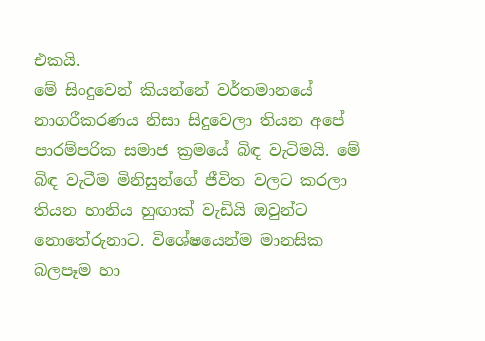එකයි.
මේ සිංදුවෙන් කියන්නේ වර්තමානයේ නාගරීකරණය නිසා සිදුවෙලා තියන අපේ පාරම්පරික සමාජ ක්‍රමයේ බිඳ වැටිමයි. මේ බිඳ වැටීම මිනිසුන්ගේ ජීවිත වලට කරලා තියන හානිය හුඟාක් වැඩියි ඔවුන්ට නොතේරුනාට. විශේෂයෙන්ම මානසික බලපෑම හා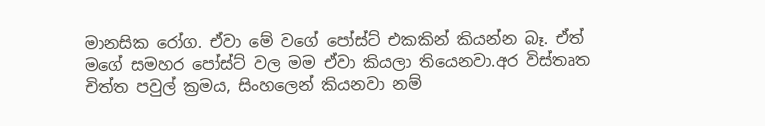මානසික රෝග. ඒවා මේ වගේ පෝස්ට් එකකින් කියන්න බෑ. ඒත් මගේ සමහර පෝස්ට් වල මම ඒවා කියලා තියෙනවා.අර විස්තෘත චිත්ත පවුල් ක්‍රමය, සිංහලෙන් කියනවා නම්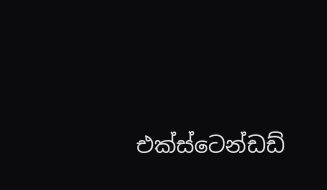එක්ස්ටෙන්ඩඩ්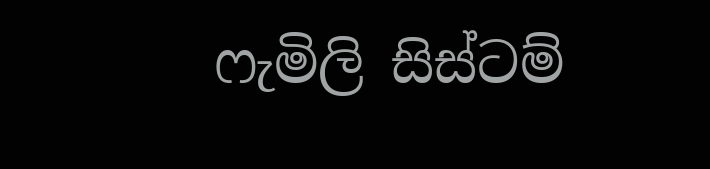ෆැමිලි සිස්ටම්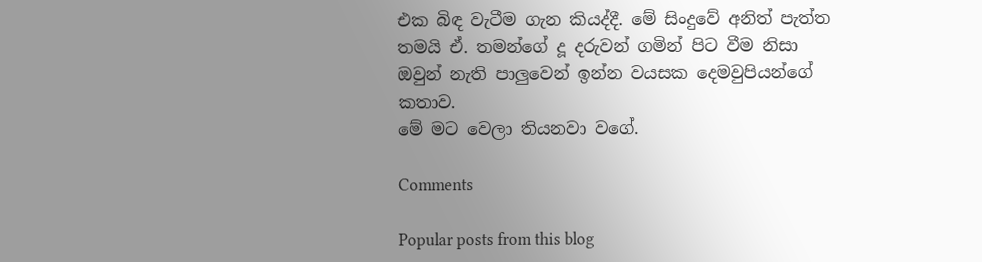එක බිඳ වැටීම ගැන කියද්දී. මේ සිංදුවේ අනිත් පැත්ත තමයි ඒ. තමන්ගේ දූ දරුවන් ගමින් පිට වීම නිසා ඔවුන් නැති පාලුවෙන් ඉන්න වයසක දෙමවුපියන්ගේ කතාව.
මේ මට වෙලා තියනවා වගේ.

Comments

Popular posts from this blog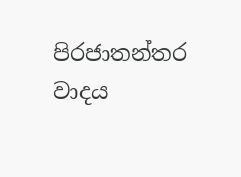පිරජාතන්තර වාදය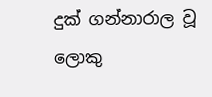දුක් ගන්නාරාල වූ ලොකු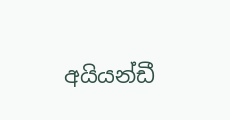අයියන්ඩී